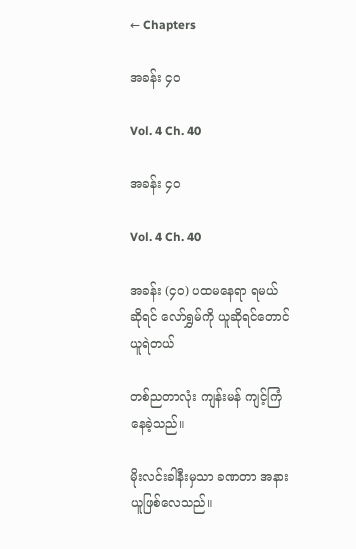← Chapters

အခန်း ၄၀

Vol. 4 Ch. 40

အခန်း ၄၀

Vol. 4 Ch. 40

အခန်း (၄၀) ပထမနေရာ ရမယ်ဆိုရင် လော်ရွှမ်ကို ယူဆိုရင်တောင် ယူရဲတယ်

တစ်ညတာလုံး ကျန်းမန် ကျင့်ကြံနေခဲ့သည်။

မိုးလင်းခါနီးမှသာ ခဏတာ အနားယူဖြစ်လေသည်။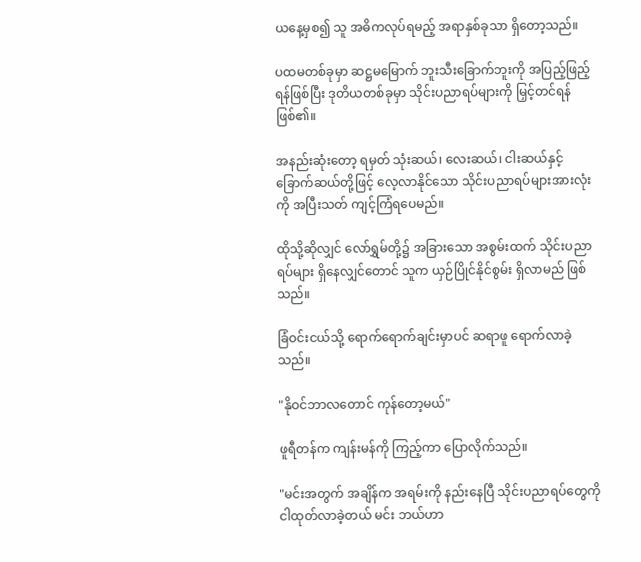ယနေ့မှစ၍ သူ အဓိကလုပ်ရမည့် အရာနှစ်ခုသာ ရှိတော့သည်။

ပထမတစ်ခုမှာ ဆဋ္ဌမမြောက် ဘူးသီးခြောက်ဘူးကို အပြည့်ဖြည့်ရန်ဖြစ်ပြီး ဒုတိယတစ်ခုမှာ သိုင်းပညာရပ်များကို မြှင့်တင်ရန် ဖြစ်၏။

အနည်းဆုံးတော့ ရမှတ် သုံးဆယ်၊ လေးဆယ်၊ ငါးဆယ်နှင့် ခြောက်ဆယ်တို့ဖြင့် လေ့လာနိုင်သော သိုင်းပညာရပ်များအားလုံးကို အပြီးသတ် ကျင့်ကြံရပေမည်။

ထိုသို့ဆိုလျှင် လော်ရွှမ်တို့၌ အခြားသော အစွမ်းထက် သိုင်းပညာရပ်များ ရှိနေလျှင်တောင် သူက ယှဉ်ပြိုင်နိုင်စွမ်း ရှိလာမည် ဖြစ်သည်။

ခြံဝင်းငယ်သို့ ရောက်ရောက်ချင်းမှာပင် ဆရာဖူ ရောက်လာခဲ့သည်။

"နိုဝင်ဘာလတောင် ကုန်တော့မယ်"

ဖူရီတန်က ကျန်းမန်ကို ကြည့်ကာ ပြောလိုက်သည်။

"မင်းအတွက် အချိန်က အရမ်းကို နည်းနေပြီ သိုင်းပညာရပ်တွေကို ငါထုတ်လာခဲ့တယ် မင်း ဘယ်ဟာ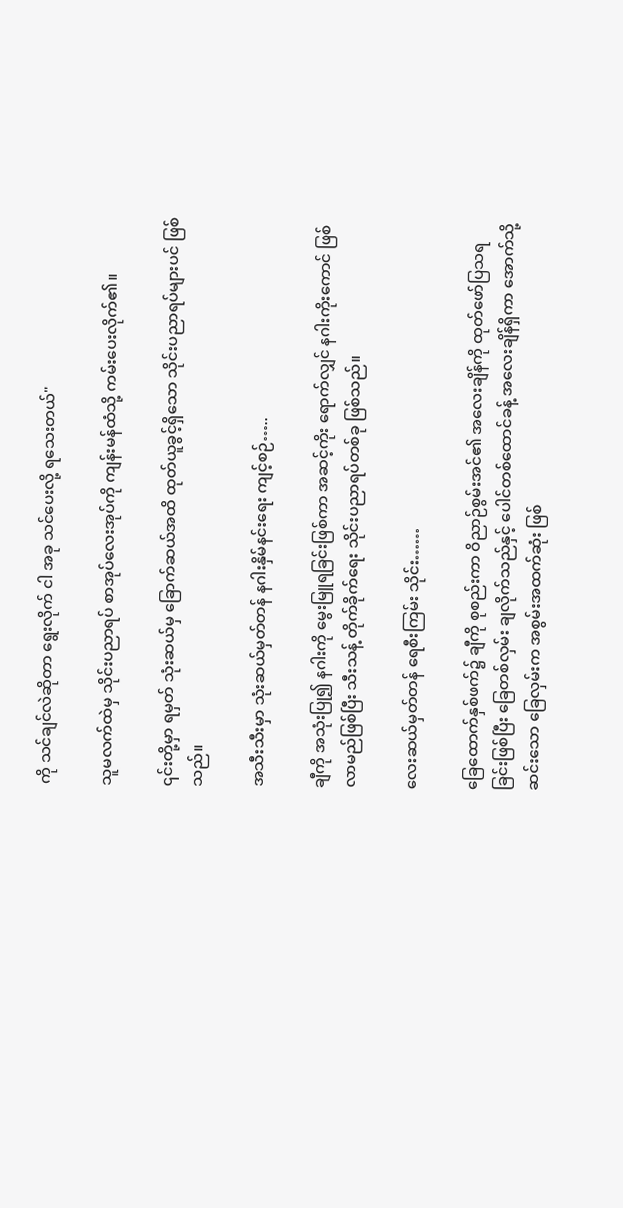ကို သင်ချင်လဲဆိုတာ ရွေးလိုက် ငါ အခု သင်ပေးလို့ ရသေးတယ်"

သူမလက်ထဲမှ သိုင်းပညာရပ် စာအုပ်လေးအုပ်ကို ကျန်းမန်ထံသို့ ကမ်းပေးလိုက်၏။

၎င်းတို့မှာ ရမှတ် သုံးဆယ်မှ ခြောက်ဆယ်အထိ ထုတ်ယူခွင့်ရှိသော သိုင်းပညာရပ်များပင် ဖြစ်သည်။

အသီးသီးမှာ သုံးဆယ်မှတ်တန် နဂါးနှိမ်နင်းရေး ကျင့်စဉ်…..

ချီကို အသုံးပြု၍ နဂါးကို မွေးမြူရခြင်းဖြစ်ကာ အဆင့်ကိုး ရောက်လျှင် နဂါးကိုးကောင် ဖြစ်လာမည်ဖြစ်ပြီး သီးသန့် တိုက်ခိုက်ရေး သိုင်းပညာရပ်တစ်ခု ဖြစ်သည်။

လေးဆယ်မှတ်တန် ရေစီးကြမ်း သိုင်း……

ခြေထောက်နှစ်ဖက်၌ ချီကို စုစည်းကာ ဝိညာဉ်စွမ်းအင်၏ အလေးချိန်ကို ထုတ်ဖော်ပြသရခြင်းဖြစ်ပြီး ခြေတစ်လှမ်း ချလိုက်သည်နှင့် ပေါင်တစ်ထောင်ခန့် အလေးချိန်ရှိကာ အောက်သို့ ဆင်းသော ခြေလှမ်းက အစွမ်းအထက်ဆုံး ဖြစ်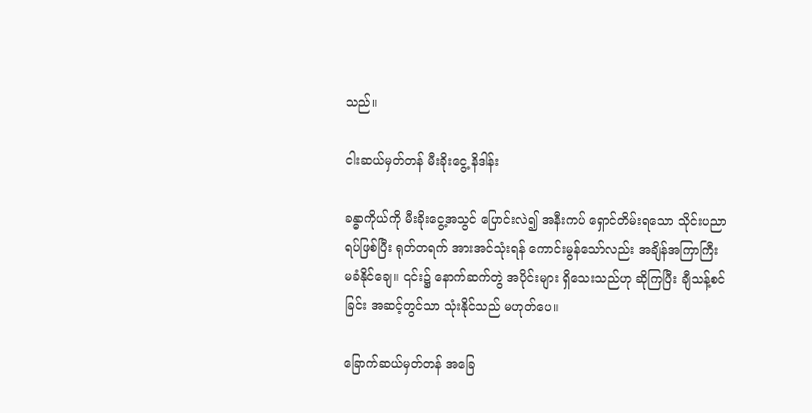သည်။

ငါးဆယ်မှတ်တန် မီးခိုးငွေ့ နိဒါန်း

ခန္ဓာကိုယ်ကို မီးခိုးငွေ့အသွင် ပြောင်းလဲ၍ အနီးကပ် ရှောင်တိမ်းရသော သိုင်းပညာရပ်ဖြစ်ပြီး ရုတ်တရက် အားအင်သုံးရန် ကောင်းမွန်သော်လည်း အချိန်အကြာကြီး မခံနိုင်ချေ။ ၎င်း၌ နောက်ဆက်တွဲ အပိုင်းများ ရှိသေးသည်ဟု ဆိုကြပြီး ချီသန့်စင်ခြင်း အဆင့်တွင်သာ သုံးနိုင်သည် မဟုတ်ပေ။

ခြောက်ဆယ်မှတ်တန် အခြေ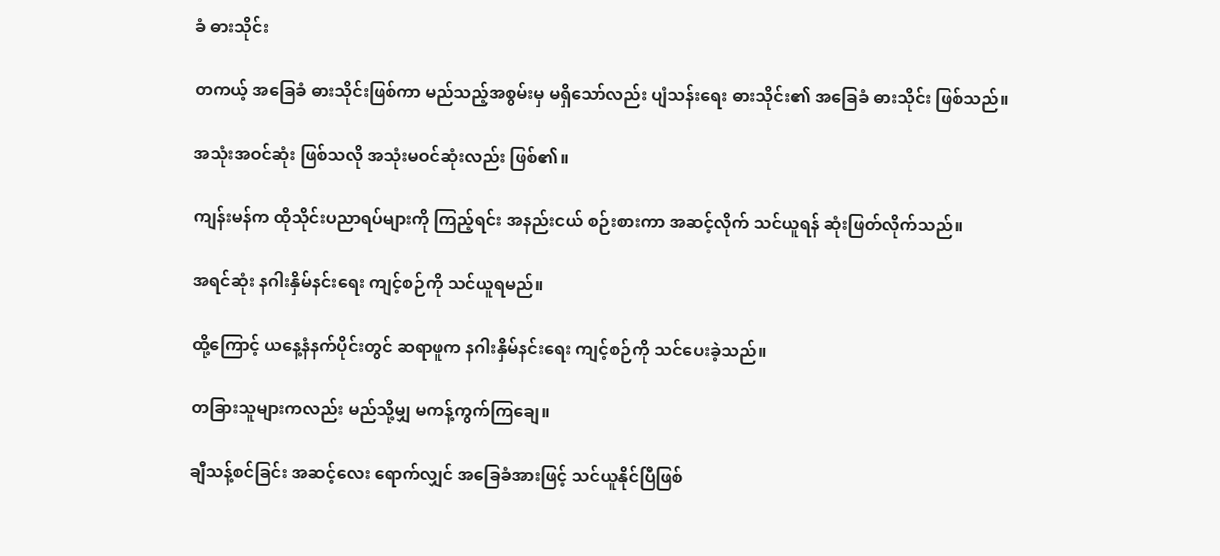ခံ ဓားသိုင်း

တကယ့် အခြေခံ ဓားသိုင်းဖြစ်ကာ မည်သည့်အစွမ်းမှ မရှိသော်လည်း ပျံသန်းရေး ဓားသိုင်း၏ အခြေခံ ဓားသိုင်း ဖြစ်သည်။

အသုံးအဝင်ဆုံး ဖြစ်သလို အသုံးမဝင်ဆုံးလည်း ဖြစ်၏။

ကျန်းမန်က ထိုသိုင်းပညာရပ်များကို ကြည့်ရင်း အနည်းငယ် စဉ်းစားကာ အဆင့်လိုက် သင်ယူရန် ဆုံးဖြတ်လိုက်သည်။

အရင်ဆုံး နဂါးနှိမ်နင်းရေး ကျင့်စဉ်ကို သင်ယူရမည်။

ထို့ကြောင့် ယနေ့နံနက်ပိုင်းတွင် ဆရာဖူက နဂါးနှိမ်နင်းရေး ကျင့်စဉ်ကို သင်ပေးခဲ့သည်။

တခြားသူများကလည်း မည်သို့မျှ မကန့်ကွက်ကြချေ။

ချီသန့်စင်ခြင်း အဆင့်လေး ရောက်လျှင် အခြေခံအားဖြင့် သင်ယူနိုင်ပြီဖြစ်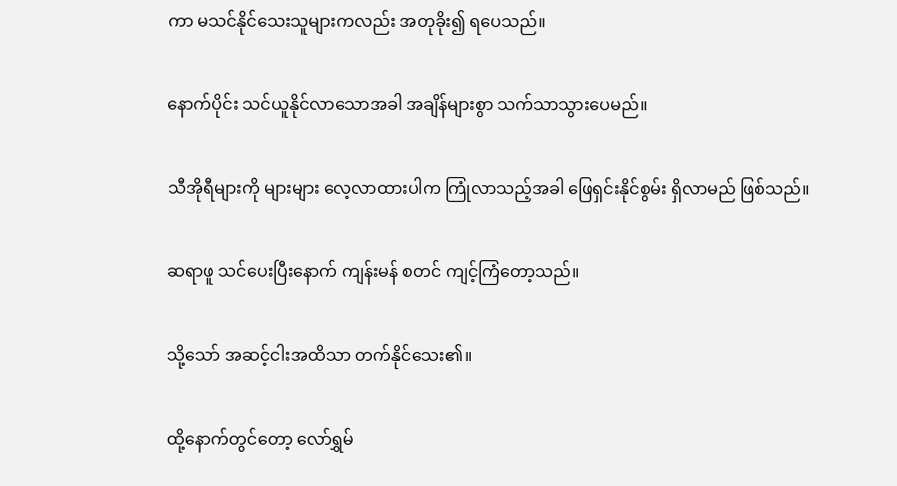ကာ မသင်နိုင်သေးသူများကလည်း အတုခိုး၍ ရပေသည်။

နောက်ပိုင်း သင်ယူနိုင်လာသောအခါ အချိန်များစွာ သက်သာသွားပေမည်။

သီအိုရီများကို များများ လေ့လာထားပါက ကြုံလာသည့်အခါ ဖြေရှင်းနိုင်စွမ်း ရှိလာမည် ဖြစ်သည်။

ဆရာဖူ သင်ပေးပြီးနောက် ကျန်းမန် စတင် ကျင့်ကြံတော့သည်။

သို့သော် အဆင့်ငါးအထိသာ တက်နိုင်သေး၏။

ထို့နောက်တွင်တော့ လော်ရွှမ်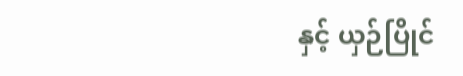နှင့် ယှဉ်ပြိုင်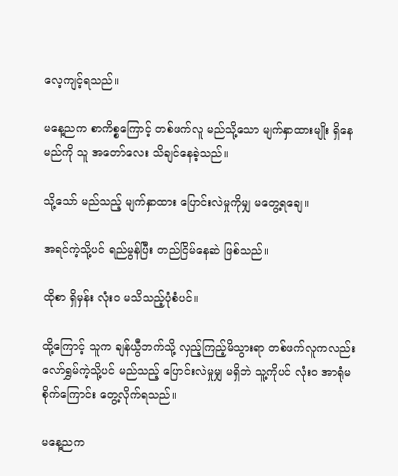လေ့ကျင့်ရသည်။

မနေ့ညက စာကိစ္စကြောင့် တစ်ဖက်လူ မည်သို့သော မျက်နှာထားမျိုး ရှိနေမည်ကို သူ အတော်လေး သိချင်နေခဲ့သည်။

သို့သော် မည်သည့် မျက်နှာထား ပြောင်းလဲမှုကိုမျှ မတွေ့ရချေ။

အရင်ကဲ့သို့ပင် ရည်မွန်ပြီး တည်ငြိမ်နေဆဲ ဖြစ်သည်။

ထိုစာ ရှိမှန်း လုံးဝ မသိသည့်ပုံစံပင်။

ထို့ကြောင့် သူက ချန်ယွီဘက်သို့ လှည့်ကြည့်မိသွားရာ တစ်ဖက်လူကလည်း လော်ရွှမ်ကဲ့သို့ပင် မည်သည့် ပြောင်းလဲမှုမျှ မရှိဘဲ သူ့ကိုပင် လုံးဝ အာရုံမစိုက်ကြောင်း တွေ့လိုက်ရသည်။

မနေ့ညက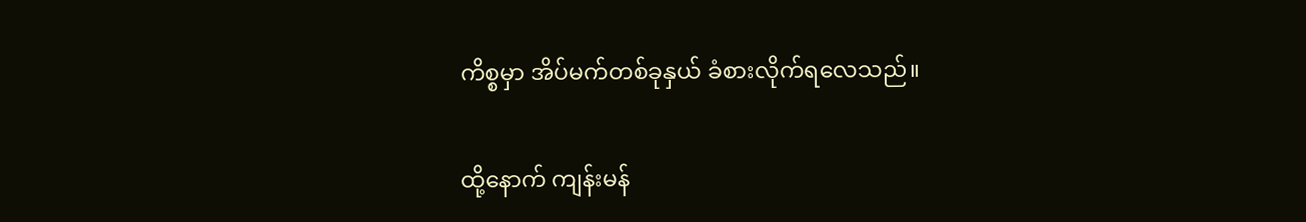ကိစ္စမှာ အိပ်မက်တစ်ခုနှယ် ခံစားလိုက်ရလေသည်။

ထို့နောက် ကျန်းမန်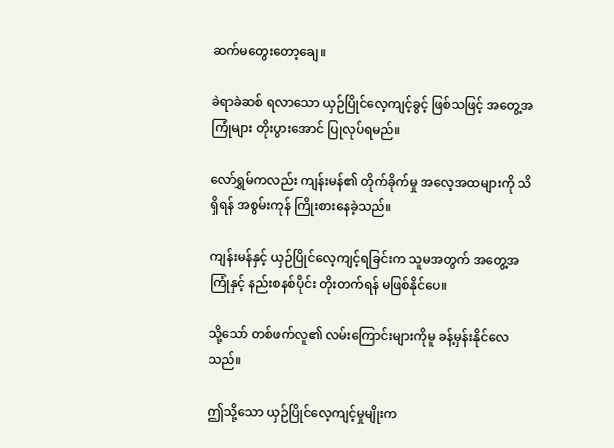ဆက်မတွေးတော့ချေ။

ခဲရာခဲဆစ် ရလာသော ယှဉ်ပြိုင်လေ့ကျင့်ခွင့် ဖြစ်သဖြင့် အတွေ့အကြုံများ တိုးပွားအောင် ပြုလုပ်ရမည်။

လော်ရွှမ်ကလည်း ကျန်းမန်၏ တိုက်ခိုက်မှု အလေ့အထများကို သိရှိရန် အစွမ်းကုန် ကြိုးစားနေခဲ့သည်။

ကျန်းမန်နှင့် ယှဉ်ပြိုင်လေ့ကျင့်ရခြင်းက သူမအတွက် အတွေ့အကြုံနှင့် နည်းစနစ်ပိုင်း တိုးတက်ရန် မဖြစ်နိုင်ပေ။

သို့သော် တစ်ဖက်လူ၏ လမ်းကြောင်းများကိုမူ ခန့်မှန်းနိုင်လေသည်။

ဤသို့သော ယှဉ်ပြိုင်လေ့ကျင့်မှုမျိုးက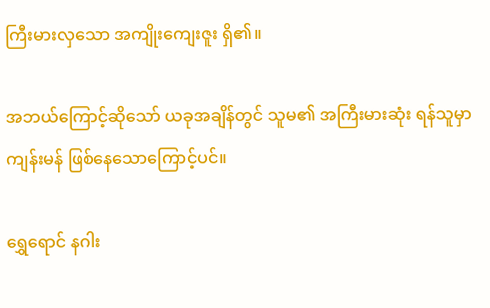ကြီးမားလှသော အကျိုးကျေးဇူး ရှိ၏။

အဘယ်ကြောင့်ဆိုသော် ယခုအချိန်တွင် သူမ၏ အကြီးမားဆုံး ရန်သူမှာ ကျန်းမန် ဖြစ်နေသောကြောင့်ပင်။

ရွှေရောင် နဂါး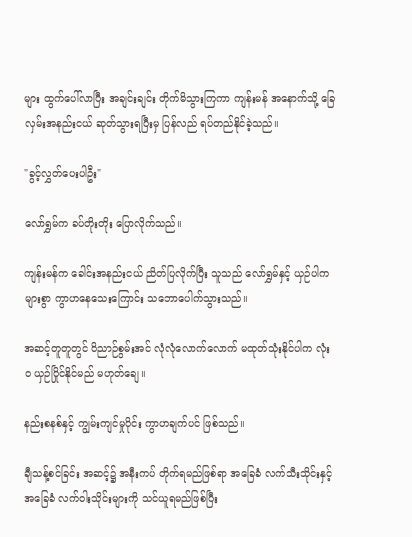များ ထွက်ပေါ်လာပြီး အချင်းချင်း တိုက်မိသွားကြကာ ကျန်းမန် အနောက်သို့ ခြေလှမ်းအနည်းငယ် ဆုတ်သွားရပြီးမှ ပြန်လည် ရပ်တည်နိုင်ခဲ့သည်။

"ခွင့်လွှတ်ပေးပါဦး"

လော်ရွှမ်က ခပ်တိုးတိုး ပြောလိုက်သည်။

ကျန်းမန်က ခေါင်းအနည်းငယ် ညိတ်ပြလိုက်ပြီး သူသည် လော်ရွှမ်နှင့် ယှဉ်ပါက များစွာ ကွာဟနေသေးကြောင်း သဘောပေါက်သွားသည်။

အဆင့်တူတူတွင် ဝိညာဉ်စွမ်းအင် လုံလုံလောက်လောက် မထုတ်သုံးနိုင်ပါက လုံးဝ ယှဉ်ပြိုင်နိုင်မည် မဟုတ်ချေ။

နည်းစနစ်နှင့် ကျွမ်းကျင်မှုပိုင်း ကွာဟချက်ပင် ဖြစ်သည်။

ချီသန့်စင်ခြင်း အဆင့်၌ အနီးကပ် တိုက်ရမည်ဖြစ်ရာ အခြေခံ လက်သီးသိုင်းနှင့် အခြေခံ လက်ဝါးသိုင်းများကို သင်ယူရမည်ဖြစ်ပြီး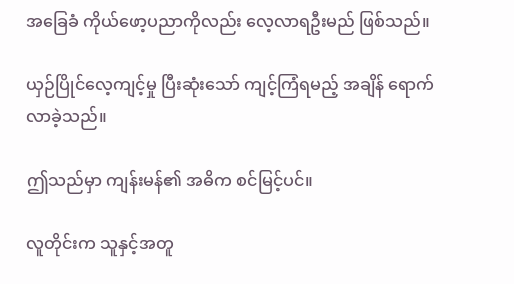အခြေခံ ကိုယ်ဖော့ပညာကိုလည်း လေ့လာရဦးမည် ဖြစ်သည်။

ယှဉ်ပြိုင်လေ့ကျင့်မှု ပြီးဆုံးသော် ကျင့်ကြံရမည့် အချိန် ရောက်လာခဲ့သည်။

ဤသည်မှာ ကျန်းမန်၏ အဓိက စင်မြင့်ပင်။

လူတိုင်းက သူနှင့်အတူ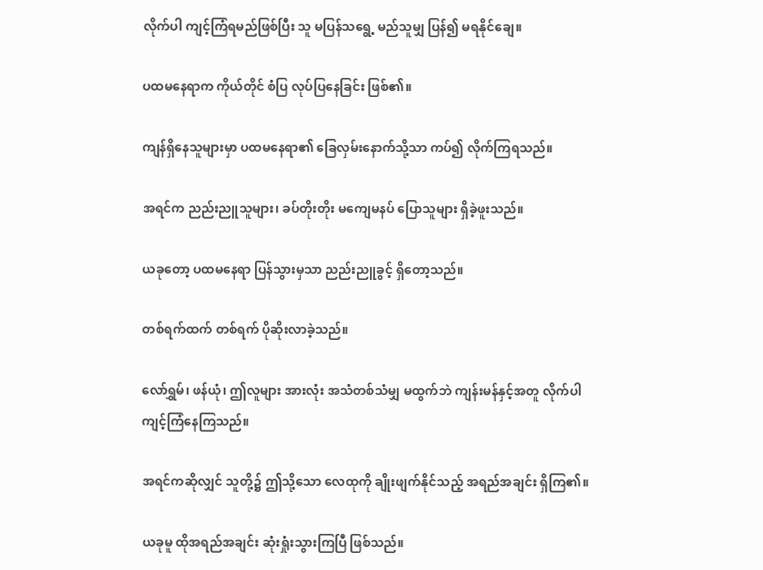လိုက်ပါ ကျင့်ကြံရမည်ဖြစ်ပြီး သူ မပြန်သရွေ့ မည်သူမျှ ပြန်၍ မရနိုင်ချေ။

ပထမနေရာက ကိုယ်တိုင် စံပြ လုပ်ပြနေခြင်း ဖြစ်၏။

ကျန်ရှိနေသူများမှာ ပထမနေရာ၏ ခြေလှမ်းနောက်သို့သာ ကပ်၍ လိုက်ကြရသည်။

အရင်က ညည်းညူသူများ၊ ခပ်တိုးတိုး မကျေမနပ် ပြောသူများ ရှိခဲ့ဖူးသည်။

ယခုတော့ ပထမနေရာ ပြန်သွားမှသာ ညည်းညူခွင့် ရှိတော့သည်။

တစ်ရက်ထက် တစ်ရက် ပိုဆိုးလာခဲ့သည်။

လော်ရွှမ်၊ ဖန်ယုံ၊ ဤလူများ အားလုံး အသံတစ်သံမျှ မထွက်ဘဲ ကျန်းမန်နှင့်အတူ လိုက်ပါ ကျင့်ကြံနေကြသည်။

အရင်ကဆိုလျှင် သူတို့၌ ဤသို့သော လေထုကို ချိုးဖျက်နိုင်သည့် အရည်အချင်း ရှိကြ၏။

ယခုမူ ထိုအရည်အချင်း ဆုံးရှုံးသွားကြပြီ ဖြစ်သည်။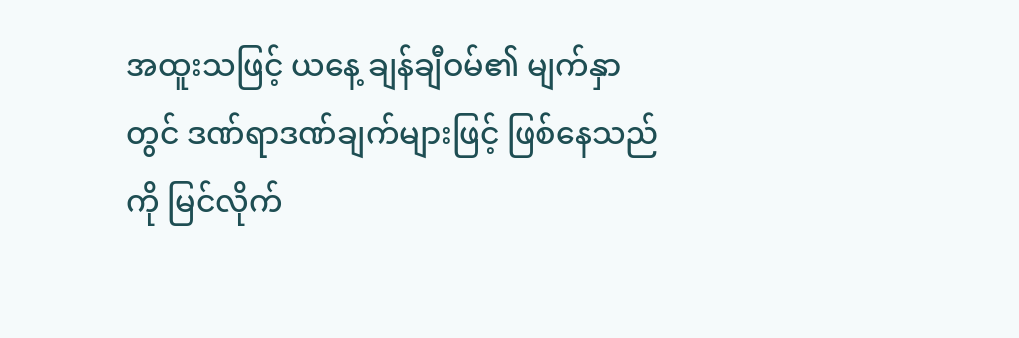အထူးသဖြင့် ယနေ့ ချန်ချီဝမ်၏ မျက်နှာတွင် ဒဏ်ရာဒဏ်ချက်များဖြင့် ဖြစ်နေသည်ကို မြင်လိုက်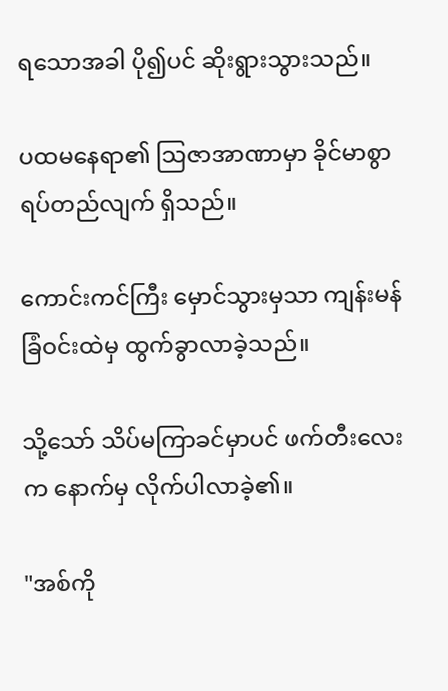ရသောအခါ ပို၍ပင် ဆိုးရွားသွားသည်။

ပထမနေရာ၏ သြဇာအာဏာမှာ ခိုင်မာစွာ ရပ်တည်လျက် ရှိသည်။

ကောင်းကင်ကြီး မှောင်သွားမှသာ ကျန်းမန် ခြံဝင်းထဲမှ ထွက်ခွာလာခဲ့သည်။

သို့သော် သိပ်မကြာခင်မှာပင် ဖက်တီးလေးက နောက်မှ လိုက်ပါလာခဲ့၏။

"အစ်ကို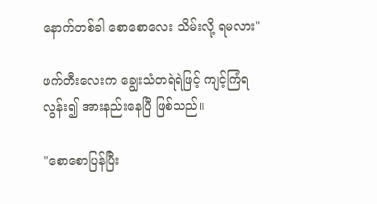နောက်တစ်ခါ စောစောလေး သိမ်းလို့ ရမလား"

ဖက်တီးလေးက ချွေးသံတရဲရဲဖြင့် ကျင့်ကြံရလွန်း၍ အားနည်းနေပြီ ဖြစ်သည်။

"စောစောပြန်ပြီး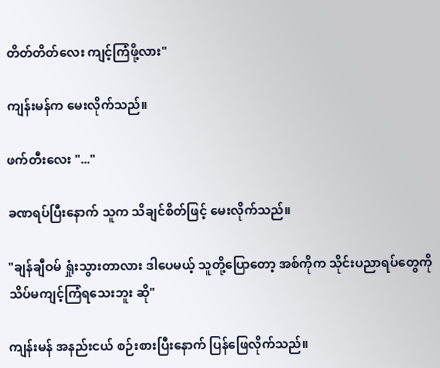တိတ်တိတ်လေး ကျင့်ကြံဖို့လား"

ကျန်းမန်က မေးလိုက်သည်။

ဖက်တီးလေး "..."

ခဏရပ်ပြီးနောက် သူက သိချင်စိတ်ဖြင့် မေးလိုက်သည်။

"ချန်ချီဝမ် ရှုံးသွားတာလား ဒါပေမယ့် သူတို့ပြောတော့ အစ်ကိုက သိုင်းပညာရပ်တွေကို သိပ်မကျင့်ကြံရသေးဘူး ဆို"

ကျန်းမန် အနည်းငယ် စဉ်းစားပြီးနောက် ပြန်ဖြေလိုက်သည်။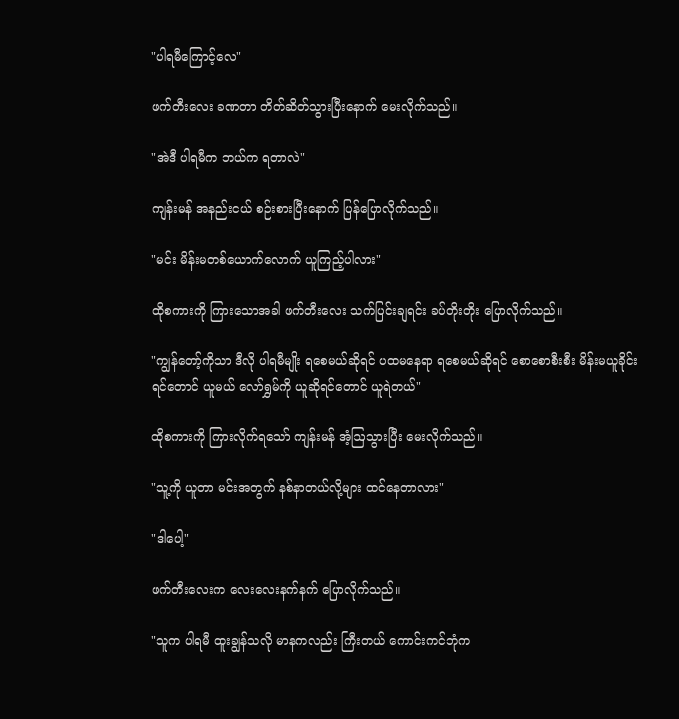"ပါရမီကြောင့်လေ"

ဖက်တီးလေး ခဏတာ တိတ်ဆိတ်သွားပြီးနောက် မေးလိုက်သည်။

"အဲဒီ ပါရမီက ဘယ်က ရတာလဲ"

ကျန်းမန် အနည်းငယ် စဉ်းစားပြီးနောက် ပြန်ပြောလိုက်သည်။

"မင်း မိန်းမတစ်ယောက်လောက် ယူကြည့်ပါလား"

ထိုစကားကို ကြားသောအခါ ဖက်တီးလေး သက်ပြင်းချရင်း ခပ်တိုးတိုး ပြောလိုက်သည်။

"ကျွန်တော့်ကိုသာ ဒီလို ပါရမီမျိုး ရစေမယ်ဆိုရင် ပထမနေရာ ရစေမယ်ဆိုရင် စောစောစီးစီး မိန်းမယူခိုင်းရင်တောင် ယူမယ် လော်ရွှမ်ကို ယူဆိုရင်တောင် ယူရဲတယ်"

ထိုစကားကို ကြားလိုက်ရသော် ကျန်းမန် အံ့ဩသွားပြီး မေးလိုက်သည်။

"သူ့ကို ယူတာ မင်းအတွက် နစ်နာတယ်လို့များ ထင်နေတာလား"

"ဒါပေါ့"

ဖက်တီးလေးက လေးလေးနက်နက် ပြောလိုက်သည်။

"သူက ပါရမီ ထူးချွန်သလို မာနကလည်း ကြီးတယ် ကောင်းကင်ဘုံက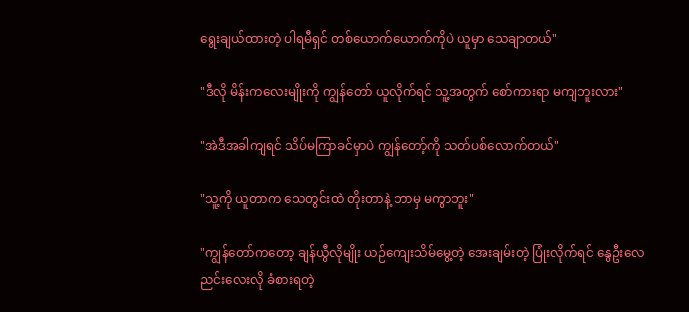ရွေးချယ်ထားတဲ့ ပါရမီရှင် တစ်ယောက်ယောက်ကိုပဲ ယူမှာ သေချာတယ်"

"ဒီလို မိန်းကလေးမျိုးကို ကျွန်တော် ယူလိုက်ရင် သူ့အတွက် စော်ကားရာ မကျဘူးလား"

"အဲဒီအခါကျရင် သိပ်မကြာခင်မှာပဲ ကျွန်တော့်ကို သတ်ပစ်လောက်တယ်"

"သူ့ကို ယူတာက သေတွင်းထဲ တိုးတာနဲ့ ဘာမှ မကွာဘူး"

"ကျွန်တော်ကတော့ ချန်ယွီလိုမျိုး ယဉ်ကျေးသိမ်မွေ့တဲ့ အေးချမ်းတဲ့ ပြုံးလိုက်ရင် နွေဦးလေညင်းလေးလို ခံစားရတဲ့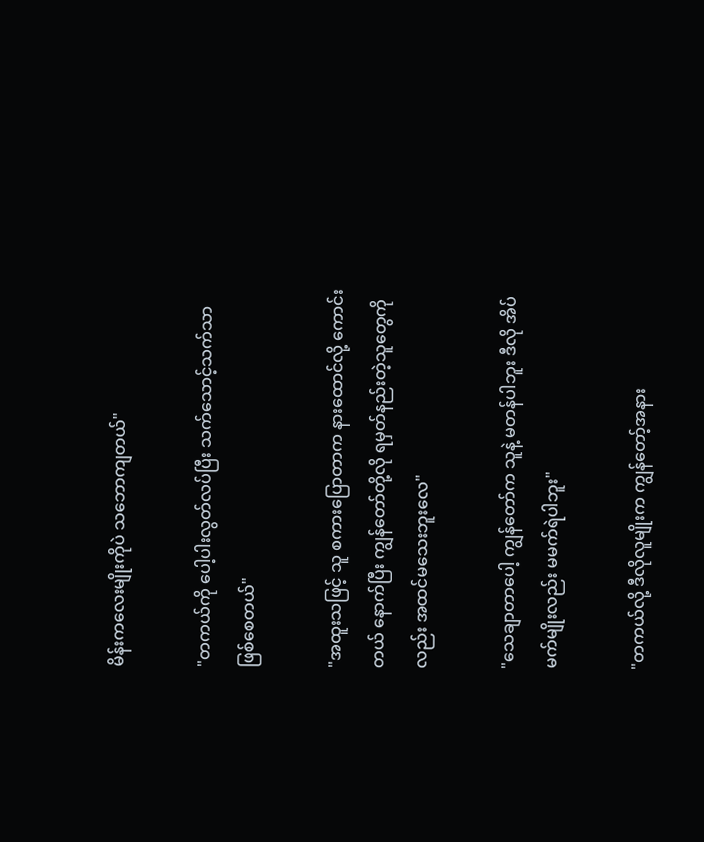မိန်းကလေးမျိုးကိုပဲ သဘောကျတယ်"

"တကယ်ကို ပေါ့ပါးလွတ်လပ်ပြီး သက်သောင့်သက်သာ ဖြစ်စေတယ်"

"အထူးသဖြင့် သူ စကားပြောတာက နားထောင်လို့ ကောင်းတယ် နောက်ပြီး ကျွန်တော်တို့လို ရမှတ်နည်းတဲ့သူတွေကိုလည်း အထင်မသေးဘူးလေ"

"သေချာတာပေါ့ ကျွန်တော်က သူနဲ့ မတန်ပါဘူး ဒီလို အိပ်မက်မျိုးလည်း မမက်ရဲပါဘူး"

"တကယ်လို့ ဒီလိုလူမျိုးက ကျွန်တော့်အနား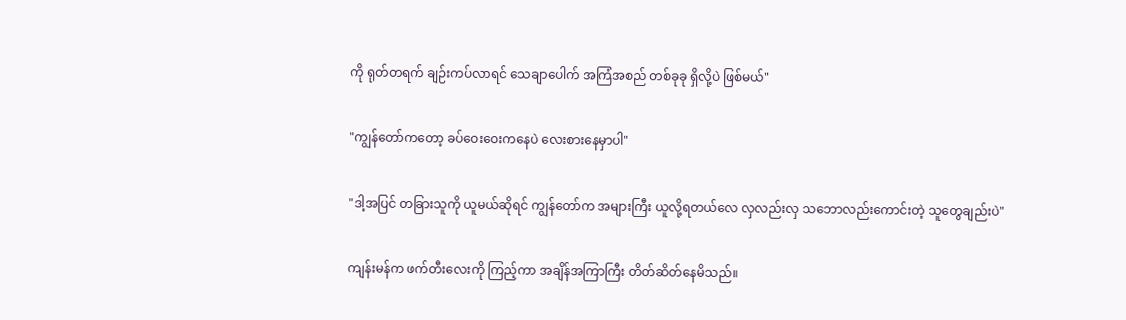ကို ရုတ်တရက် ချဉ်းကပ်လာရင် သေချာပေါက် အကြံအစည် တစ်ခုခု ရှိလို့ပဲ ဖြစ်မယ်"

"ကျွန်တော်ကတော့ ခပ်ဝေးဝေးကနေပဲ လေးစားနေမှာပါ"

"ဒါ့အပြင် တခြားသူကို ယူမယ်ဆိုရင် ကျွန်တော်က အများကြီး ယူလို့ရတယ်လေ လှလည်းလှ သဘောလည်းကောင်းတဲ့ သူတွေချည်းပဲ"

ကျန်းမန်က ဖက်တီးလေးကို ကြည့်ကာ အချိန်အကြာကြီး တိတ်ဆိတ်နေမိသည်။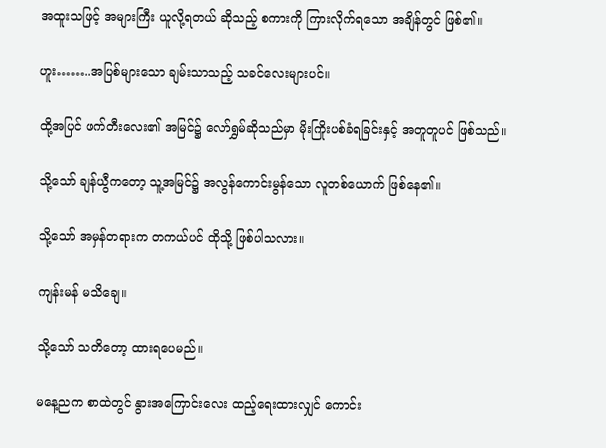အထူးသဖြင့် အများကြီး ယူလို့ရတယ် ဆိုသည့် စကားကို ကြားလိုက်ရသော အချိန်တွင် ဖြစ်၏။

ဟူး……..အပြစ်များသော ချမ်းသာသည့် သခင်လေးများပင်။

ထို့အပြင် ဖက်တီးလေး၏ အမြင်၌ လော်ရွှမ်ဆိုသည်မှာ မိုးကြိုးပစ်ခံရခြင်းနှင့် အတူတူပင် ဖြစ်သည်။

သို့သော် ချန်ယွီကတော့ သူ့အမြင်၌ အလွန်ကောင်းမွန်သော လူတစ်ယောက် ဖြစ်နေ၏။

သို့သော် အမှန်တရားက တကယ်ပင် ထိုသို့ ဖြစ်ပါသလား။

ကျန်းမန် မသိချေ။

သို့သော် သတိတော့ ထားရပေမည်။

မနေ့ညက စာထဲတွင် နွားအကြောင်းလေး ထည့်ရေးထားလျှင် ကောင်း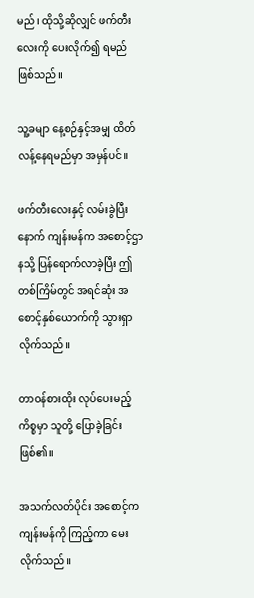မည်၊ ထိုသို့ဆိုလျှင် ဖက်တီးလေးကို ပေးလိုက်၍ ရမည် ဖြစ်သည်။

သူ့ခမျာ နေ့စဉ်နှင့်အမျှ ထိတ်လန့်နေရမည်မှာ အမှန်ပင်။

ဖက်တီးလေးနှင့် လမ်းခွဲပြီးနောက် ကျန်းမန်က အစောင့်ဌာနသို့ ပြန်ရောက်လာခဲ့ပြီး ဤတစ်ကြိမ်တွင် အရင်ဆုံး အစောင့်နှစ်ယောက်ကို သွားရှာလိုက်သည်။

တာဝန်စားထိုး လုပ်ပေးမည့် ကိစ္စမှာ သူတို့ ပြောခဲ့ခြင်း ဖြစ်၏။

အသက်လတ်ပိုင်း အစောင့်က ကျန်းမန်ကို ကြည့်ကာ မေးလိုက်သည်။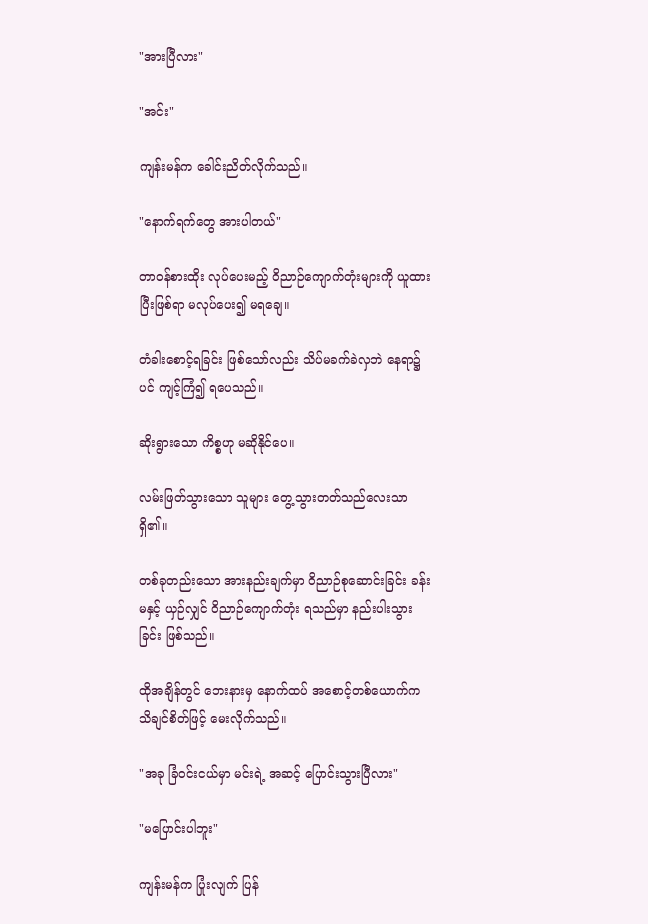"အားပြီလား"

"အင်း"

ကျန်းမန်က ခေါင်းညိတ်လိုက်သည်။

"နောက်ရက်တွေ အားပါတယ်"

တာဝန်စားထိုး လုပ်ပေးမည့် ဝိညာဉ်ကျောက်တုံးများကို ယူထားပြီးဖြစ်ရာ မလုပ်ပေး၍ မရချေ။

တံခါးစောင့်ရခြင်း ဖြစ်သော်လည်း သိပ်မခက်ခဲလှဘဲ နေရာ၌ပင် ကျင့်ကြံ၍ ရပေသည်။

ဆိုးရွားသော ကိစ္စဟု မဆိုနိုင်ပေ။

လမ်းဖြတ်သွားသော သူများ တွေ့သွားတတ်သည်လေးသာ ရှိ၏။

တစ်ခုတည်းသော အားနည်းချက်မှာ ဝိညာဉ်စုဆောင်းခြင်း ခန်းမနှင့် ယှဉ်လျှင် ဝိညာဉ်ကျောက်တုံး ရသည်မှာ နည်းပါးသွားခြင်း ဖြစ်သည်။

ထိုအချိန်တွင် ဘေးနားမှ နောက်ထပ် အစောင့်တစ်ယောက်က သိချင်စိတ်ဖြင့် မေးလိုက်သည်။

"အခု ခြံဝင်းငယ်မှာ မင်းရဲ့ အဆင့် ပြောင်းသွားပြီလား"

"မပြောင်းပါဘူး"

ကျန်းမန်က ပြုံးလျက် ပြန်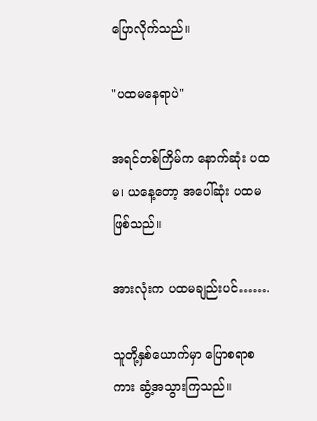ပြောလိုက်သည်။

"ပထမနေရာပဲ"

အရင်တစ်ကြိမ်က နောက်ဆုံး ပထမ၊ ယနေ့တော့ အပေါ်ဆုံး ပထမ ဖြစ်သည်။

အားလုံးက ပထမချည်းပင်…….

သူတို့နှစ်ယောက်မှာ ပြောစရာစကား ဆွံ့အသွားကြသည်။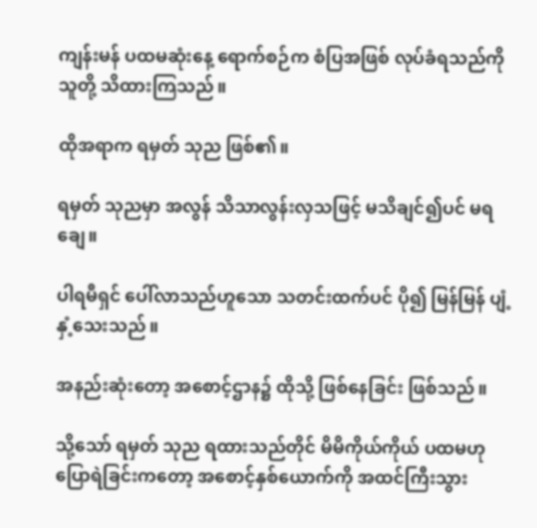ကျန်းမန် ပထမဆုံးနေ့ ရောက်စဉ်က စံပြအဖြစ် လုပ်ခံရသည်ကို သူတို့ သိထားကြသည်။

ထိုအရာက ရမှတ် သုည ဖြစ်၏။

ရမှတ် သုညမှာ အလွန် သိသာလွန်းလှသဖြင့် မသိချင်၍ပင် မရချေ။

ပါရမီရှင် ပေါ်လာသည်ဟူသော သတင်းထက်ပင် ပို၍ မြန်မြန် ပျံ့နှံ့သေးသည်။

အနည်းဆုံးတော့ အစောင့်ဌာန၌ ထိုသို့ ဖြစ်နေခြင်း ဖြစ်သည်။

သို့သော် ရမှတ် သုည ရထားသည်တိုင် မိမိကိုယ်ကိုယ် ပထမဟု ပြောရဲခြင်းကတော့ အစောင့်နှစ်ယောက်ကို အထင်ကြီးသွား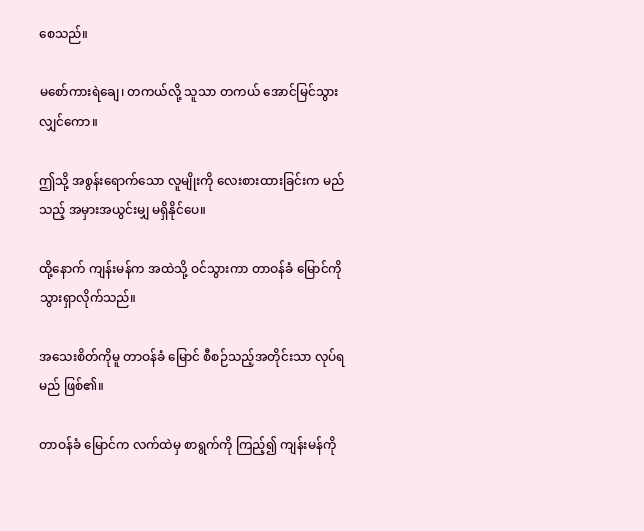စေသည်။

မစော်ကားရဲချေ၊ တကယ်လို့ သူသာ တကယ် အောင်မြင်သွားလျှင်ကော။

ဤသို့ အစွန်းရောက်သော လူမျိုးကို လေးစားထားခြင်းက မည်သည့် အမှားအယွင်းမျှ မရှိနိုင်ပေ။

ထို့နောက် ကျန်းမန်က အထဲသို့ ဝင်သွားကာ တာဝန်ခံ မြောင်ကို သွားရှာလိုက်သည်။

အသေးစိတ်ကိုမူ တာဝန်ခံ မြောင် စီစဉ်သည့်အတိုင်းသာ လုပ်ရမည် ဖြစ်၏။

တာဝန်ခံ မြောင်က လက်ထဲမှ စာရွက်ကို ကြည့်၍ ကျန်းမန်ကို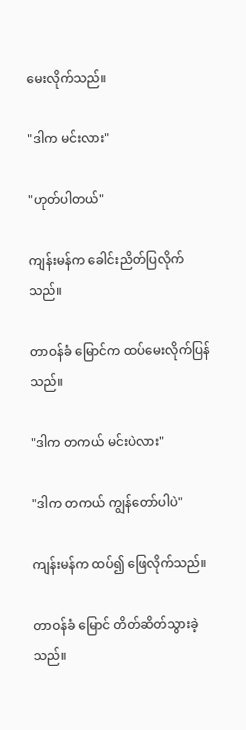မေးလိုက်သည်။

"ဒါက မင်းလား"

"ဟုတ်ပါတယ်"

ကျန်းမန်က ခေါင်းညိတ်ပြလိုက်သည်။

တာဝန်ခံ မြောင်က ထပ်မေးလိုက်ပြန်သည်။

"ဒါက တကယ် မင်းပဲလား"

"ဒါက တကယ် ကျွန်တော်ပါပဲ"

ကျန်းမန်က ထပ်၍ ဖြေလိုက်သည်။

တာဝန်ခံ မြောင် တိတ်ဆိတ်သွားခဲ့သည်။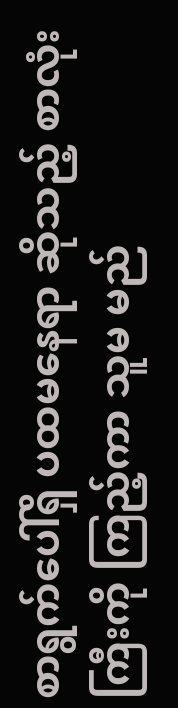စာရွက်ပေါ်ရှိ ပထမနေရာ ဆိုသည့် စာလုံးကြီးကို ကြည့်ကာ သူမ မည်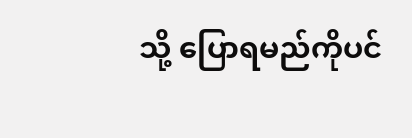သို့ ပြောရမည်ကိုပင်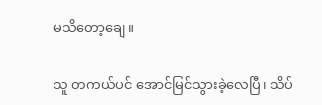မသိတော့ချေ။

သူ တကယ်ပင် အောင်မြင်သွားခဲ့လေပြီ၊ သိပ်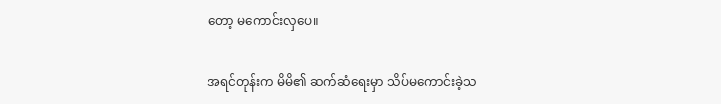တော့ မကောင်းလှပေ။

အရင်တုန်းက မိမိ၏ ဆက်ဆံရေးမှာ သိပ်မကောင်းခဲ့သ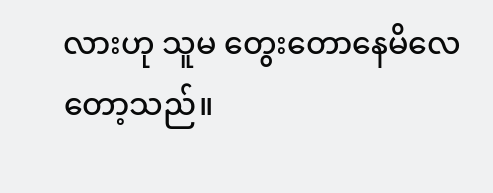လားဟု သူမ တွေးတောနေမိလေတော့သည်။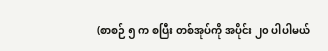(စာစဉ် ၅ က စပြီး တစ်အုပ်ကို အပိုင်း ၂၀ ပါပါမယ်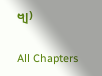ဗျ)

All Chapters